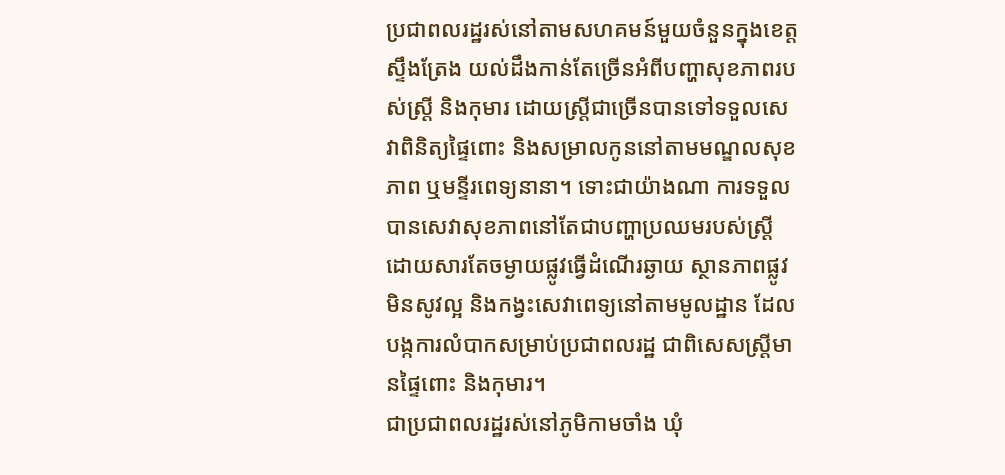ប្រជាពលរដ្ឋរស់នៅតាមសហគមន៍មួយចំនួនក្នុងខេត្តស្ទឹងត្រែង យល់ដឹងកាន់តែច្រើនអំពីបញ្ហាសុខភាពរបស់ស្ត្រី និងកុមារ ដោយស្ត្រីជាច្រើនបានទៅទទួលសេវាពិនិត្យផ្ទៃពោះ និងសម្រាលកូននៅតាមមណ្ឌលសុខភាព ឬមន្ទីរពេទ្យនានា។ ទោះជាយ៉ាងណា ការទទួលបានសេវាសុខភាពនៅតែជាបញ្ហាប្រឈមរបស់ស្រ្តី ដោយសារតែចម្ងាយផ្លូវធ្វើដំណើរឆ្ងាយ ស្ថានភាពផ្លូវមិនសូវល្អ និងកង្វះសេវាពេទ្យនៅតាមមូលដ្ឋាន ដែលបង្កការលំបាកសម្រាប់ប្រជាពលរដ្ឋ ជាពិសេសស្ត្រីមានផ្ទៃពោះ និងកុមារ។
ជាប្រជាពលរដ្ឋរស់នៅភូមិកាមចាំង ឃុំ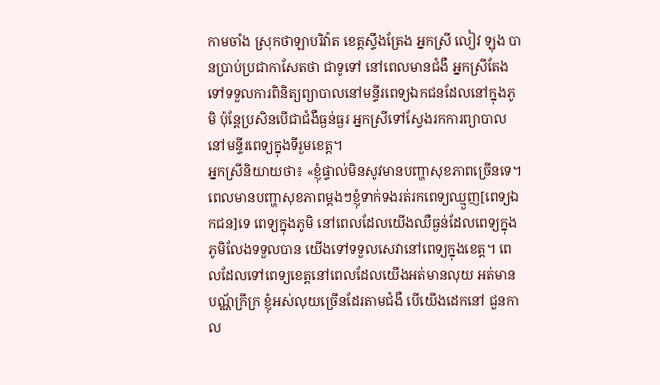កាមចាំង ស្រុកថាឡាបរិវ៉ាត ខេត្តស្ទឹងត្រែង អ្នកស្រី លៀវ ឡុង បានប្រាប់ប្រជាកាសែតថា ជាទូទៅ នៅពេលមានជំងឺ អ្នកស្រីតែងទៅទទួលការពិនិត្យព្យាបាលនៅមន្ទីរពេទ្យឯកជនដែលនៅក្នុងភូមិ ប៉ុន្តែប្រសិនបើជាជំងឺធ្ងន់ធ្ងរ អ្នកស្រីទៅស្វែងរកការព្យាបាលនៅមន្ទីរពេទ្យក្នុងទីរួមខេត្ត។
អ្នកស្រីនិយាយថា៖ «ខ្ញុំផ្ទាល់មិនសូវមានបញ្ហាសុខភាពច្រើនទេ។ ពេលមានបញ្ហាសុខភាពម្តងៗខ្ញុំទាក់ទងរត់រកពេទ្យឈ្មួញ[ពេទ្យឯកជន]ទេ ពេទ្យក្នុងភូមិ នៅពេលដែលយើងឈឺធ្ងន់ដែលពេទ្យក្នុងភូមិលែងទទួលបាន យើងទៅទទួលសេវានៅពេទ្យក្នុងខេត្ត។ ពេលដែលទៅពេទ្យខេត្តនៅពេលដែលយើងអត់មានលុយ អត់មានបណ្ណ័ក្រីក្រ ខ្ញុំអស់លុយច្រើនដែរតាមជំងឺ បើយើងដេកនៅ ជួនកាល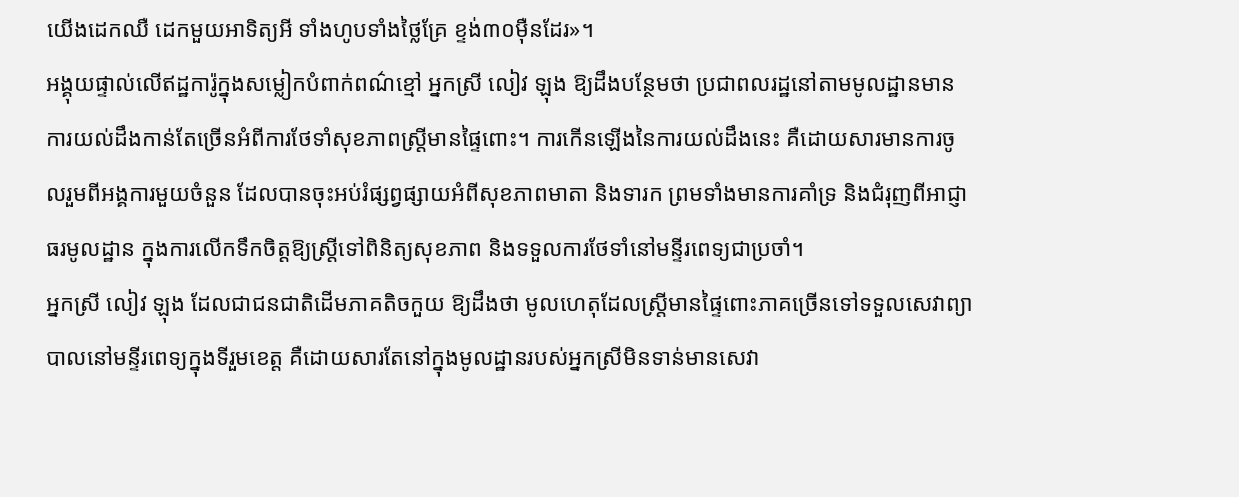យើងដេកឈឺ ដេកមួយអាទិត្យអី ទាំងហូបទាំងថ្លៃគ្រែ ខ្ទង់៣០ម៉ឺនដែរ»។
អង្គុយផ្ទាល់លើឥដ្ឋការ៉ូក្នុងសម្លៀកបំពាក់ពណ៌ខ្មៅ អ្នកស្រី លៀវ ឡុង ឱ្យដឹងបន្ថែមថា ប្រជាពលរដ្ឋនៅតាមមូលដ្ឋានមានការយល់ដឹងកាន់តែច្រើនអំពីការថែទាំសុខភាពស្ត្រីមានផ្ទៃពោះ។ ការកើនឡើងនៃការយល់ដឹងនេះ គឺដោយសារមានការចូលរួមពីអង្គការមួយចំនួន ដែលបានចុះអប់រំផ្សព្វផ្សាយអំពីសុខភាពមាតា និងទារក ព្រមទាំងមានការគាំទ្រ និងជំរុញពីអាជ្ញាធរមូលដ្ឋាន ក្នុងការលើកទឹកចិត្តឱ្យស្ត្រីទៅពិនិត្យសុខភាព និងទទួលការថែទាំនៅមន្ទីរពេទ្យជាប្រចាំ។
អ្នកស្រី លៀវ ឡុង ដែលជាជនជាតិដើមភាគតិចកួយ ឱ្យដឹងថា មូលហេតុដែលស្ត្រីមានផ្ទៃពោះភាគច្រើនទៅទទួលសេវាព្យាបាលនៅមន្ទីរពេទ្យក្នុងទីរួមខេត្ត គឺដោយសារតែនៅក្នុងមូលដ្ឋានរបស់អ្នកស្រីមិនទាន់មានសេវា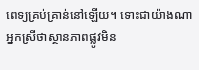ពេទ្យគ្រប់គ្រាន់នៅឡើយ។ ទោះជាយ៉ាងណា អ្នកស្រីថាស្ថានភាពផ្លូវមិន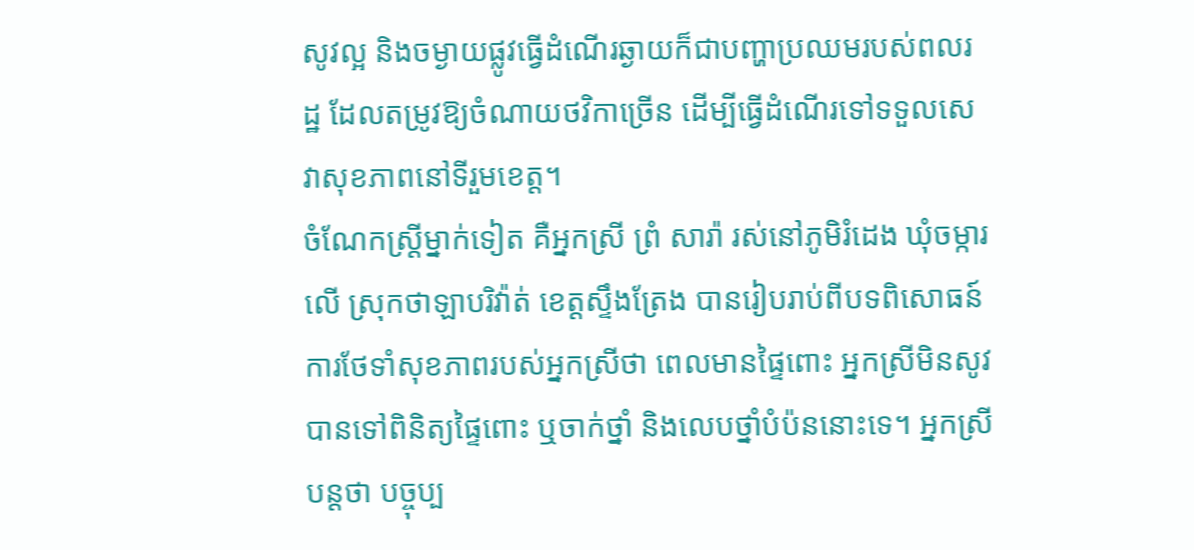សូវល្អ និងចម្ងាយផ្លូវធ្វើដំណើរឆ្ងាយក៏ជាបញ្ហាប្រឈមរបស់ពលរដ្ឋ ដែលតម្រូវឱ្យចំណាយថវិកាច្រើន ដើម្បីធ្វើដំណើរទៅទទួលសេវាសុខភាពនៅទីរួមខេត្ត។
ចំណែកស្រ្តីម្នាក់ទៀត គឺអ្នកស្រី ព្រំ សារ៉ា រស់នៅភូមិរំដេង ឃុំចម្ការលើ ស្រុកថាឡាបរិវ៉ាត់ ខេត្តស្ទឹងត្រែង បានរៀបរាប់ពីបទពិសោធន៍ការថែទាំសុខភាពរបស់អ្នកស្រីថា ពេលមានផ្ទៃពោះ អ្នកស្រីមិនសូវបានទៅពិនិត្យផ្ទៃពោះ ឬចាក់ថ្នាំ និងលេបថ្នាំបំប៉ននោះទេ។ អ្នកស្រីបន្តថា បច្ចុប្ប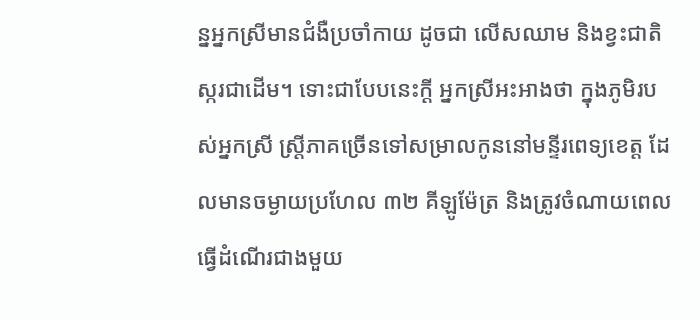ន្នអ្នកស្រីមានជំងឺប្រចាំកាយ ដូចជា លើសឈាម និងខ្វះជាតិស្ករជាដើម។ ទោះជាបែបនេះក្តី អ្នកស្រីអះអាងថា ក្នុងភូមិរបស់អ្នកស្រី ស្រ្តីភាគច្រើនទៅសម្រាលកូននៅមន្ទីរពេទ្យខេត្ត ដែលមានចម្ងាយប្រហែល ៣២ គីឡូម៉ែត្រ និងត្រូវចំណាយពេលធ្វើដំណើរជាងមួយ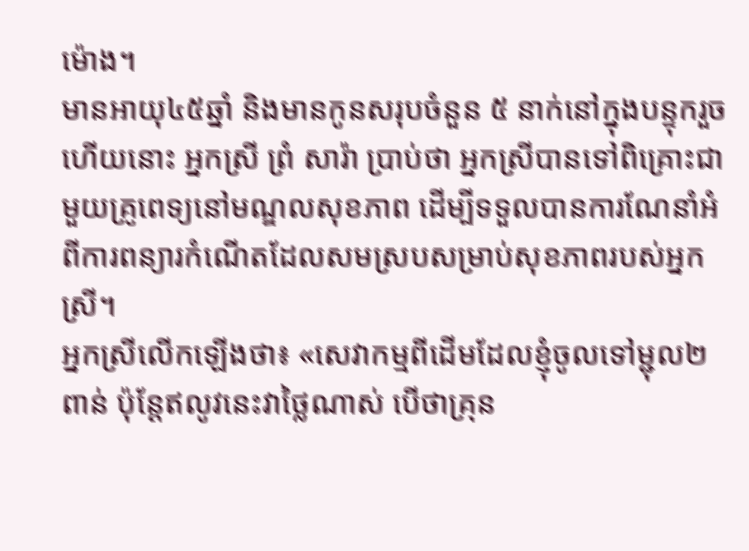ម៉ោង។
មានអាយុ៤៥ឆ្នាំ និងមានកូនសរុបចំនួន ៥ នាក់នៅក្នុងបន្ទុករួចហើយនោះ អ្នកស្រី ព្រំ សារ៉ា ប្រាប់ថា អ្នកស្រីបានទៅពិគ្រោះជាមួយគ្រូពេទ្យនៅមណ្ឌលសុខភាព ដើម្បីទទួលបានការណែនាំអំពីការពន្យារកំណើតដែលសមស្របសម្រាប់សុខភាពរបស់អ្នកស្រី។
អ្នកស្រីលើកឡើងថា៖ «សេវាកម្មពីដើមដែលខ្ញុំចូលទៅម្ជុល២ពាន់ ប៉ុន្តែឥលូវនេះវាថ្លៃណាស់ បើថាគ្រុន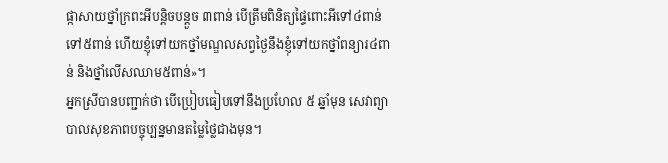ផ្កាសាយថ្នាំក្រពះអីបន្តិចបន្តួច ៣ពាន់ បើត្រឹមពិនិត្យផ្ទៃពោះអីទៅ៤ពាន់ទៅ៥ពាន់ ហើយខ្ញុំទៅយកថ្នាំមណ្ឌលសព្វថ្ងៃនឹងខ្ញុំទៅយកថ្នាំពន្យារ៤ពាន់ និងថ្នាំលើសឈាម៥ពាន់»។
អ្នកស្រីបានបញ្ជាក់ថា បើប្រៀបធៀបទៅនឹងប្រហែល ៥ ឆ្នាំមុន សេវាព្យាបាលសុខភាពបច្ចុប្បន្នមានតម្លៃថ្លៃជាងមុន។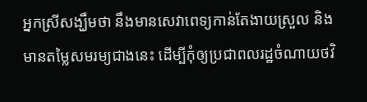អ្នកស្រីសង្ឃឹមថា នឹងមានសេវាពេទ្យកាន់តែងាយស្រួល និងមានតម្លៃសមរម្យជាងនេះ ដើម្បីកុំឲ្យប្រជាពលរដ្ឋចំណាយថវិ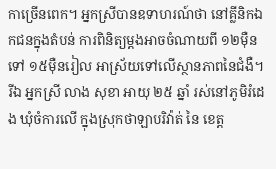កាច្រើនពេក។ អ្នកស្រីបានឧទាហរណ៍ថា នៅគ្លីនិកឯកជនក្នុងតំបន់ ការពិនិត្យម្តងអាចចំណាយពី ១២ម៉ឺន ទៅ ១៥ម៉ឺនរៀល អាស្រ័យទៅលើស្ថានភាពនៃជំងឺ។
រីឯ អ្នកស្រី លាង សុខា អាយុ ២៥ ឆ្នាំ រស់នៅភូមិរំដេង ឃុំចំការលើ ក្នុងស្រុកថាឡាបរិវ៉ាត់ នៃ ខេត្ត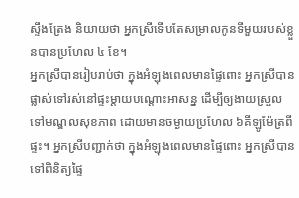ស្ទឹងត្រែង និយាយថា អ្នកស្រីទើបតែសម្រាលកូនទីមួយរបស់ខ្លួនបានប្រហែល ៤ ខែ។
អ្នកស្រីបានរៀបរាប់ថា ក្នុងអំឡុងពេលមានផ្ទៃពោះ អ្នកស្រីបានផ្លាស់ទៅរស់នៅផ្ទះម្តាយបណ្ដោះអាសន្ន ដើម្បីឲ្យងាយស្រួលទៅមណ្ឌលសុខភាព ដោយមានចម្ងាយប្រហែល ៦គីឡូម៉ែត្រពីផ្ទះ។ អ្នកស្រីបញ្ជាក់ថា ក្នុងអំឡុងពេលមានផ្ទៃពោះ អ្នកស្រីបានទៅពិនិត្យផ្ទៃ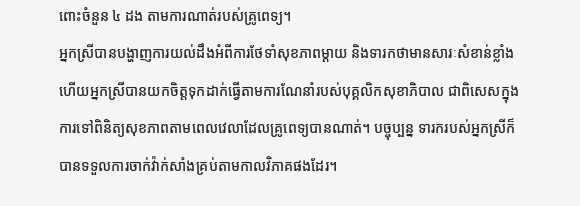ពោះចំនួន ៤ ដង តាមការណាត់របស់គ្រូពេទ្យ។
អ្នកស្រីបានបង្ហាញការយល់ដឹងអំពីការថែទាំសុខភាពម្តាយ និងទារកថាមានសារៈសំខាន់ខ្លាំង ហើយអ្នកស្រីបានយកចិត្តទុកដាក់ធ្វើតាមការណែនាំរបស់បុគ្គលិកសុខាភិបាល ជាពិសេសក្នុងការទៅពិនិត្យសុខភាពតាមពេលវេលាដែលគ្រូពេទ្យបានណាត់។ បច្ចុប្បន្ន ទារករបស់អ្នកស្រីក៏បានទទួលការចាក់វ៉ាក់សាំងគ្រប់តាមកាលវិភាគផងដែរ។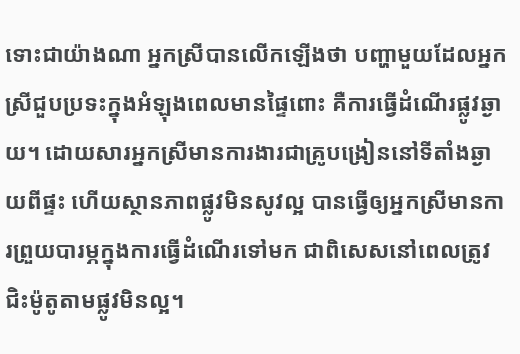ទោះជាយ៉ាងណា អ្នកស្រីបានលើកឡើងថា បញ្ហាមួយដែលអ្នកស្រីជួបប្រទះក្នុងអំឡុងពេលមានផ្ទៃពោះ គឺការធ្វើដំណើរផ្លូវឆ្ងាយ។ ដោយសារអ្នកស្រីមានការងារជាគ្រូបង្រៀននៅទីតាំងឆ្ងាយពីផ្ទះ ហើយស្ថានភាពផ្លូវមិនសូវល្អ បានធ្វើឲ្យអ្នកស្រីមានការព្រួយបារម្ភក្នុងការធ្វើដំណើរទៅមក ជាពិសេសនៅពេលត្រូវជិះម៉ូតូតាមផ្លូវមិនល្អ។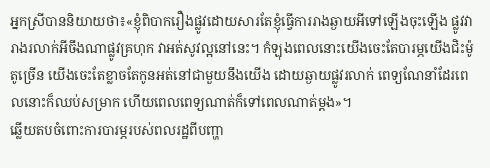អ្នកស្រីបាននិយាយថា៖«ខ្ញុំពិបាករឿងផ្លូវដោយសារតែខ្ញុំធ្វើការរាងឆ្ងាយអីទៅឡើងចុះឡើង ផ្លូវវារាងរលាក់អីចឹងណាផ្លូវគ្រហុក វាអត់សូវល្អនៅនេះ។ កំឡុងពេលនោះយើងចេះតែបារម្ភយើងជិះម៉ូតូច្រើន យើងចេះតែខ្លាចតែកូនអត់នៅជាមួយនឹងយើង ដោយឆ្ងាយផ្លូវរលាក់ ពេទ្យណែនាំដែរពេលនោះក៏ឈប់សម្រាក ហើយពេលពេទ្យណាត់ក៏ទៅពេលណាត់ម្តង»។
ឆ្លើយតបចំពោះការបារម្ភរបស់ពលរដ្ឋពីបញ្ហា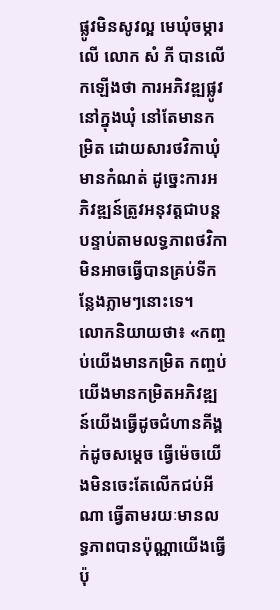ផ្លូវមិនសូវល្អ មេឃុំចម្ការលើ លោក សំ ភី បានលើកឡើងថា ការអភិវឌ្ឍផ្លូវនៅក្នុងឃុំ នៅតែមានកម្រិត ដោយសារថវិកាឃុំមានកំណត់ ដូច្នេះការអភិវឌ្ឍន៍ត្រូវអនុវត្តជាបន្តបន្ទាប់តាមលទ្ធភាពថវិកា មិនអាចធ្វើបានគ្រប់ទីកន្លែងភ្លាមៗនោះទេ។
លោកនិយាយថា៖ «កញ្ចប់យើងមានកម្រិត កញ្ចប់យើងមានកម្រិតអភិវឌ្ឍន៍យើងធ្វើដូចជំហានគីង្គក់ដូចសម្តេច ធ្វើម៉េចយើងមិនចេះតែលើកជប់អីណា ធ្វើតាមរយៈមានលទ្ធភាពបានប៉ុណ្ណាយើងធ្វើប៉ុ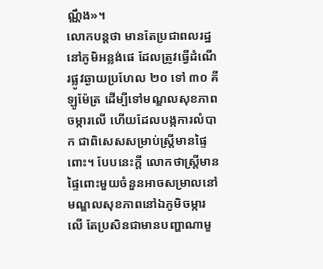ណ្ណឹង»។
លោកបន្តថា មានតែប្រជាពលរដ្ឋនៅភូមិអន្លង់ផេ ដែលត្រូវធ្វើដំណើរផ្លូវឆ្ងាយប្រហែល ២០ ទៅ ៣០ គីឡូម៉ែត្រ ដើម្បីទៅមណ្ឌលសុខភាពចម្ការលើ ហើយដែលបង្កការលំបាក ជាពិសេសសម្រាប់ស្ត្រីមានផ្ទៃពោះ។ បែបនេះក្តី លោកថាស្រ្តីមានផ្ទៃពោះមួយចំនួនអាចសម្រាលនៅមណ្ឌលសុខភាពនៅឯភូមិចម្ការលើ តែប្រសិនជាមានបញ្ហាណាមួ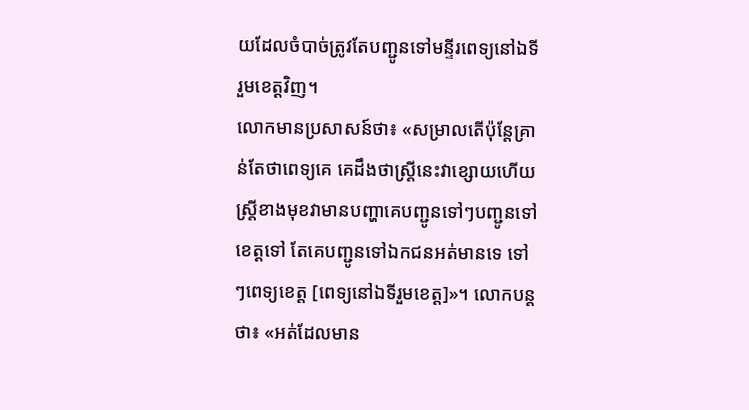យដែលចំបាច់ត្រូវតែបញ្ជូនទៅមន្ទីរពេទ្យនៅឯទីរួមខេត្តវិញ។
លោកមានប្រសាសន៍ថា៖ «សម្រាលតើប៉ុន្តែគ្រាន់តែថាពេទ្យគេ គេដឹងថាស្ត្រីនេះវាខ្សោយហើយ ស្ត្រីខាងមុខវាមានបញ្ហាគេបញ្ជូនទៅៗបញ្ជូនទៅខេត្តទៅ តែគេបញ្ជូនទៅឯកជនអត់មានទេ ទៅៗពេទ្យខេត្ត [ពេទ្យនៅឯទីរួមខេត្ត]»។ លោកបន្តថា៖ «អត់ដែលមាន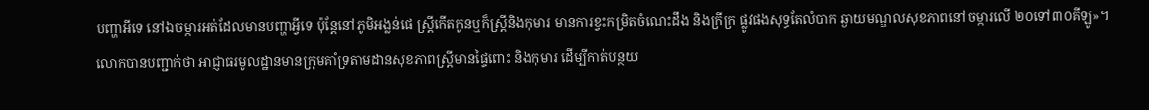បញ្ហាអីទេ នៅឯចម្ការអត់ដែលមានបញ្ហាអ្វីទេ ប៉ុន្តែនៅភូមិអង្លន់ផេ ស្ត្រីកើតកូនឬក៏ស្ត្រីនិងកុមារ មានការខ្វះកម្រិតចំណេះដឹង និងក្រីក្រ ផ្លូវផងសុទ្ធតែលំបាក ឆ្ងាយមណ្ឌលសុខភាពនៅចម្ការលើ ២០ទៅ៣០គីឡូ»។
លោកបានបញ្ជាក់ថា អាជ្ញាធរមូលដ្ឋានមានក្រុមគាំទ្រតាមដានសុខភាពស្ត្រីមានផ្ទៃពោះ និងកុមារ ដើម្បីកាត់បន្ថយ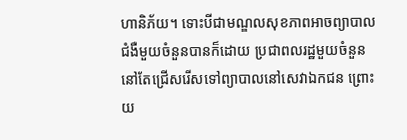ហានិភ័យ។ ទោះបីជាមណ្ឌលសុខភាពអាចព្យាបាលជំងឺមួយចំនួនបានក៏ដោយ ប្រជាពលរដ្ឋមួយចំនួននៅតែជ្រើសរើសទៅព្យាបាលនៅសេវាឯកជន ព្រោះយ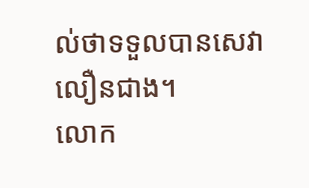ល់ថាទទួលបានសេវាលឿនជាង។
លោក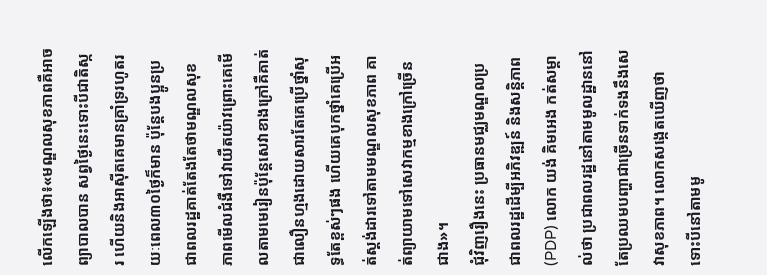លើកឡើងថា៖«មណ្ឌលសុខភាពគឺអាចព្យាបាលបាន សព្វថ្ងៃនេះទោះបីជាតិស្ករ ហើយនិងអាស៊ីតគេមានគ្រាំទ្ររហូតរយៈពេល៣០ថ្ងៃក៏មាន ប៉ុន្តែបងប្អូនប្រជាពលរដ្ឋគាត់តែងតែថាមណ្ឌលសុខភាពមើលជំងឺទៅវាយឺតយ៉ាវព្រោះគេមើលតាមមេរៀនប៉ុន្តែសេវាខាងក្រៅគឺគាត់ជាលឿនហ្មងដោយសារតែគេប្រើថ្នាំសុទ្ធតែខ្ពស់ៗផង ហើយគេបុកថ្នាំគេប្រើអត់ស្តង់ដារទៅតាមមណ្ឌលសុខភាព គាត់ព្យាយាមទៅសេវាកម្មខាងក្រៅច្រើនជាង»។
ជុំវិញរឿងនេះ ប្រធានមជ្ឈមណ្ឌលប្រជាពលរដ្ឋដើម្បីអភិវឌ្ឍន៍ និងសន្តិភាព (PDP) លោក យង់ គិមអេង កត់សម្គាល់ថា ប្រជាពលរដ្ឋនៅតាមមូលដ្ឋាននៅតែប្រឈមបញ្ហាជាច្រើនទាក់ទងនឹងសេវាសុខភាព។ លោកសង្កេតឃើញថា ទោះបីនៅតាមមូ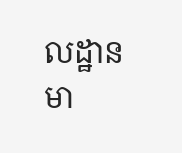លដ្ឋានមា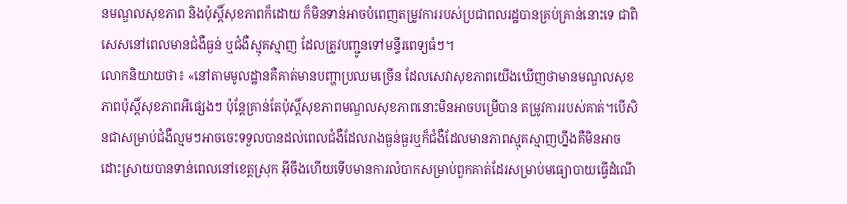នមណ្ឌលសុខភាព និងប៉ុស្តិ៍សុខភាពក៏ដោយ ក៏មិនទាន់អាចបំពេញតម្រូវការរបស់ប្រជាពលរដ្ឋបានគ្រប់គ្រាន់នោះទេ ជាពិសេសនៅពេលមានជំងឺធ្ងន់ ឬជំងឺស្មុគស្មាញ ដែលត្រូវបញ្ជូនទៅមន្ទីរពេទ្យធំៗ។
លោកនិយាយថា៖ «នៅតាមមូលដ្ឋានគឺគាត់មានបញ្ហាប្រឈមច្រើន ដែលសេវាសុខភាពយើងឃើញថាមានមណ្ឌលសុខភាពប៉ុស្តិ៍សុខភាពអីផ្សេងៗ ប៉ុន្តែគ្រាន់តែប៉ុស្តិ៍សុខភាពមណ្ឌលសុខភាពនោះមិនអាចបម្រើបាន តម្រូវការរបស់គាត់។បើសិនជាសម្រាប់ជំងឺល្មមៗអាចចេះទទួលបានដល់ពេលជំងឺដែលរាងធ្ងន់ធ្ងរឬក៏ជំងឺដែលមានភាពស្មុគស្មាញហ្នឹងគឺមិនអាចដោះស្រាយបានទាន់ពេលនៅខេត្តស្រុក អ៊ីចឹងហើយទើបមានការលំបាកសម្រាប់ពួកគាត់ដែរសម្រាប់មធ្យោបាយធ្វើដំណើ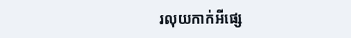រលុយកាក់អីផ្សេ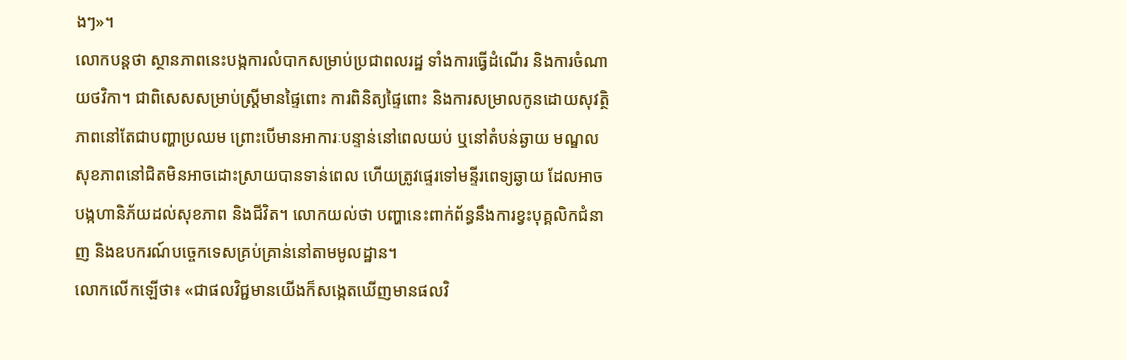ងៗ»។
លោកបន្តថា ស្ថានភាពនេះបង្កការលំបាកសម្រាប់ប្រជាពលរដ្ឋ ទាំងការធ្វើដំណើរ និងការចំណាយថវិកា។ ជាពិសេសសម្រាប់ស្ត្រីមានផ្ទៃពោះ ការពិនិត្យផ្ទៃពោះ និងការសម្រាលកូនដោយសុវត្ថិភាពនៅតែជាបញ្ហាប្រឈម ព្រោះបើមានអាការៈបន្ទាន់នៅពេលយប់ ឬនៅតំបន់ឆ្ងាយ មណ្ឌលសុខភាពនៅជិតមិនអាចដោះស្រាយបានទាន់ពេល ហើយត្រូវផ្ទេរទៅមន្ទីរពេទ្យឆ្ងាយ ដែលអាចបង្កហានិភ័យដល់សុខភាព និងជីវិត។ លោកយល់ថា បញ្ហានេះពាក់ព័ន្ធនឹងការខ្វះបុគ្គលិកជំនាញ និងឧបករណ៍បច្ចេកទេសគ្រប់គ្រាន់នៅតាមមូលដ្ឋាន។
លោកលើកឡើថា៖ «ជាផលវិជ្ជមានយើងក៏សង្កេតឃើញមានផលវិ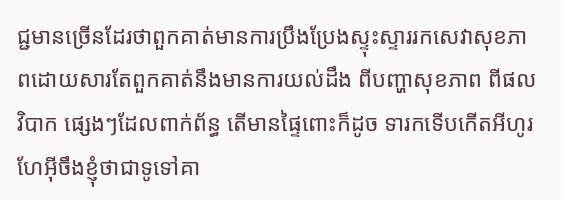ជ្ជមានច្រើនដែរថាពួកគាត់មានការប្រឹងប្រែងស្ទុះស្ទាររកសេវាសុខភាពដោយសារតែពួកគាត់នឹងមានការយល់ដឹង ពីបញ្ហាសុខភាព ពីផលវិបាក ផ្សេងៗដែលពាក់ព័ន្ធ តើមានផ្ទៃពោះក៏ដូច ទារកទើបកើតអីហូរហែអ៊ីចឹងខ្ញុំថាជាទូទៅគា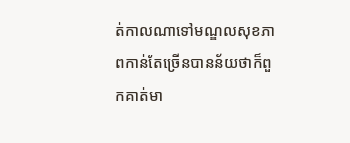ត់កាលណាទៅមណ្ឌលសុខភាពកាន់តែច្រើនបានន័យថាក៏ពួកគាត់មា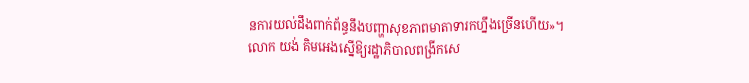នការយល់ដឹងពាក់ព័ន្ធនឹងបញ្ហាសុខភាពមាតាទារកហ្នឹងច្រើនហើយ»។
លោក យង់ គិមអេងស្នើឱ្យរដ្ឋាភិបាលពង្រីកសេ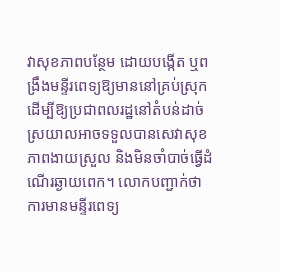វាសុខភាពបន្ថែម ដោយបង្កើត ឬពង្រឹងមន្ទីរពេទ្យឱ្យមាននៅគ្រប់ស្រុក ដើម្បីឱ្យប្រជាពលរដ្ឋនៅតំបន់ដាច់ស្រយាលអាចទទួលបានសេវាសុខភាពងាយស្រួល និងមិនចាំបាច់ធ្វើដំណើរឆ្ងាយពេក។ លោកបញ្ជាក់ថា ការមានមន្ទីរពេទ្យ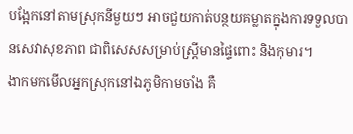បង្អែកនៅតាមស្រុកនីមួយៗ អាចជួយកាត់បន្ថយគម្លាតក្នុងការទទួលបានសេវាសុខភាព ជាពិសេសសម្រាប់ស្ត្រីមានផ្ទៃពោះ និងកុមារ។
ងាកមកមើលអ្នកស្រុកនៅឯភូមិកាមចាំង គឺ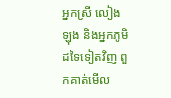អ្នកស្រី លៀង ឡុង និងអ្នកភូមិដទៃទៀតវិញ ពួកគាត់មើល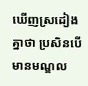ឃើញស្រដៀងគ្នាថា ប្រសិនបើមានមណ្ឌល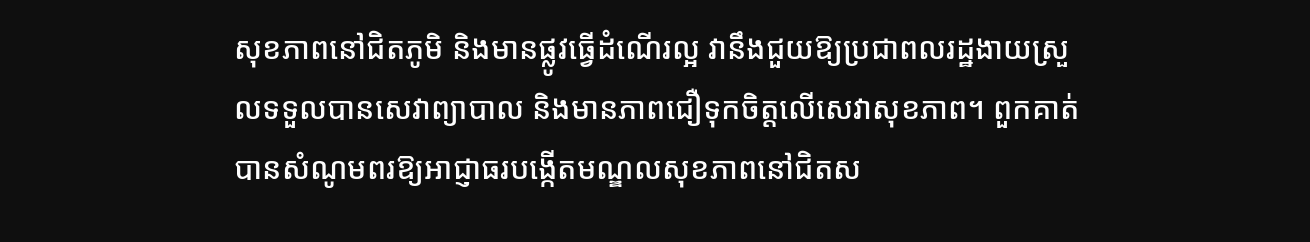សុខភាពនៅជិតភូមិ និងមានផ្លូវធ្វើដំណើរល្អ វានឹងជួយឱ្យប្រជាពលរដ្ឋងាយស្រួលទទួលបានសេវាព្យាបាល និងមានភាពជឿទុកចិត្តលើសេវាសុខភាព។ ពួកគាត់បានសំណូមពរឱ្យអាជ្ញាធរបង្កើតមណ្ឌលសុខភាពនៅជិតស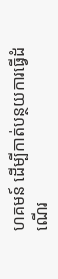ហគមន៍ ដើម្បីកាត់បន្ថយការធ្វើដំណើរ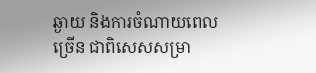ឆ្ងាយ និងការចំណាយពេលច្រើន ជាពិសេសសម្រា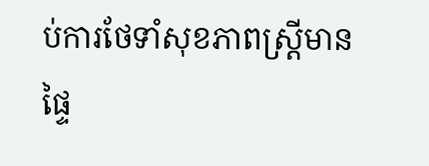ប់ការថែទាំសុខភាពស្ត្រីមានផ្ទៃ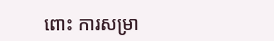ពោះ ការសម្រា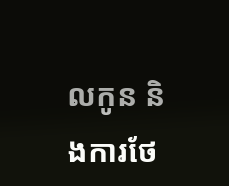លកូន និងការថែ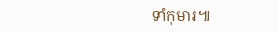ទាំកុមារ៕